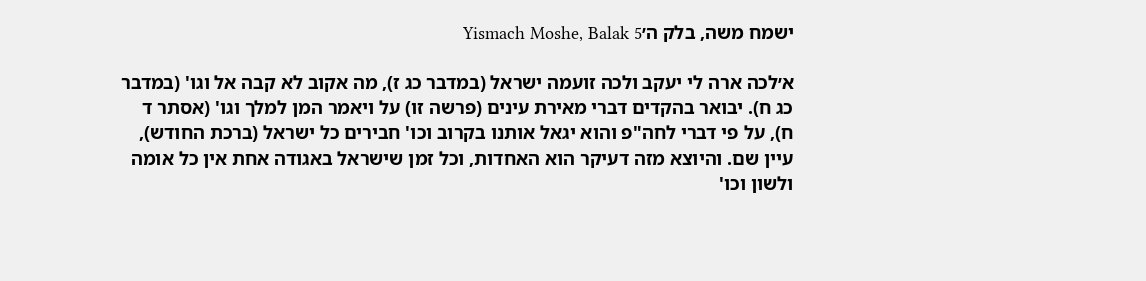ישמח משה, בלק ה׳Yismach Moshe, Balak 5

א׳לכה ארה לי יעקב ולכה זועמה ישראל (במדבר כג ז), מה אקוב לא קבה אל וגו' (במדבר כג ח). יבואר בהקדים דברי מאירת עינים (פרשה זו) על ויאמר המן למלך וגו' (אסתר ד ח), על פי דברי לחה"פ והוא יגאל אותנו בקרוב וכו' חבירים כל ישראל (ברכת החודש), עיין שם. והיוצא מזה דעיקר הוא האחדות, וכל זמן שישראל באגודה אחת אין כל אומה ולשון וכו'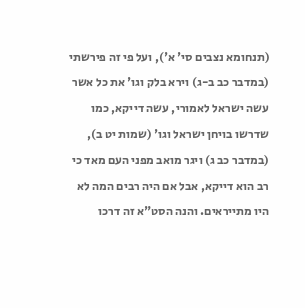(תנחומא נצבים סי' א'), ועל פי זה פירשתי (במדבר כב ב-ג) וירא בלק וגו' את כל אשר עשה ישראל לאמורי, עשה דייקא, כמו שדרשו בויחן ישראל וגו' (שמות יט ב), (במדבר כב ג) ויגר מואב מפני העם מאד כי רב הוא דייקא, אבל אם היה רבים המה לא היו מתייראים. והנה הסט"א זה דרכו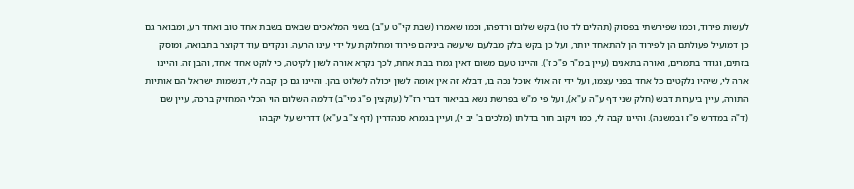לעשות פירוד, וכמו שפירשתי בפסוק (תהלים לד טו) בקש שלום ורדפהו, וכמו שאמרו (שבת קי"ט ע"ב) בשני המלאכים שבאים בשבת אחד טוב ואחד רע, ומבואר גם כן דמועיל פעולתם הן לפירוד הן להתאחד יותר, ועל כן בקש בלק מבלעם שיעשה ביניהם פירוד ומחלוקת על ידי עינו הרעה. ונקדים עוד דקוצר בתבואה, ומוסק בזתים, וגודר בתמרים, ואורה בתאנים (עיין במ"ר פ"כ ז'). והיינו טעם משום דאין גמרו בבת אחת, לכך נקרא אורה לשון לקיטה, כי לוקט אחד אחד, והבן זה. והיינו ארה לי, שיהיו נלקטים כל אחד בפני עצמו, ועל ידי זה אולי אוכל נכה בו, דבלא זה אין אומה לשון יכולה לשלוט בהן. והיינו גם כן קבה לי, דנשמות ישראל הם אותיות התורה, עיין ביערות דבש (חלק שני דף ע"ה ע"א), ועל פי מ"ש בפרשת נשא בביאור דברי רז"ל (עוקצין פ"ג מי"ב) דלמה השלום הוי הכלי המחזיק ברכה, עיין שם (ד"ה במדרש פ"ז ובמשנה). והיינו קבה לי, כמו ויקוב חור בדלתו (מלכים ב' יב י), ועיין בגמרא סנהדרין (דף צ"ב ע"א) דדריש על יקבהו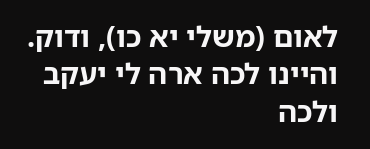לאום (משלי יא כו), ודוק. והיינו לכה ארה לי יעקב ולכה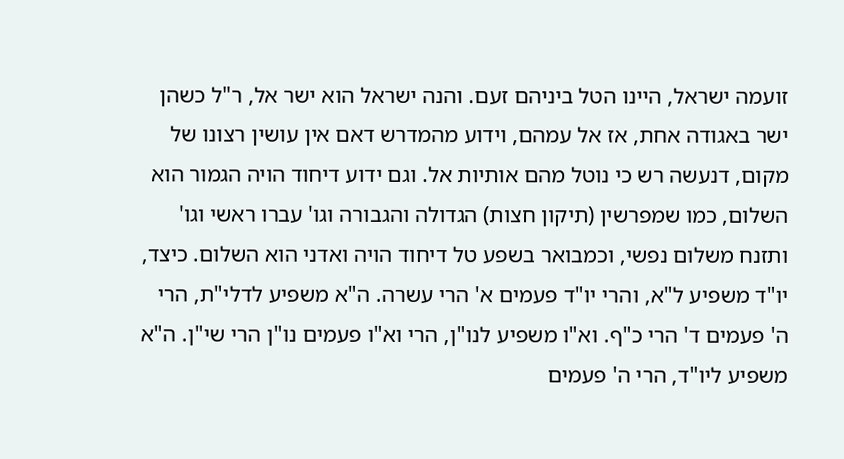זועמה ישראל, היינו הטל ביניהם זעם. והנה ישראל הוא ישר אל, ר"ל כשהן ישר באגודה אחת, אז אל עמהם, וידוע מהמדרש דאם אין עושין רצונו של מקום, דנעשה רש כי נוטל מהם אותיות אל. וגם ידוע דיחוד הויה הגמור הוא השלום, כמו שמפרשין (תיקון חצות) הגדולה והגבורה וגו' עברו ראשי וגו' ותזנח משלום נפשי, וכמבואר בשפע טל דיחוד הויה ואדני הוא השלום. כיצד, יו"ד משפיע ל"א, והרי יו"ד פעמים א' הרי עשרה. ה"א משפיע לדלי"ת, הרי ה' פעמים ד' הרי כ"ף. וא"ו משפיע לנו"ן, הרי וא"ו פעמים נו"ן הרי שי"ן. ה"א משפיע ליו"ד, הרי ה' פעמים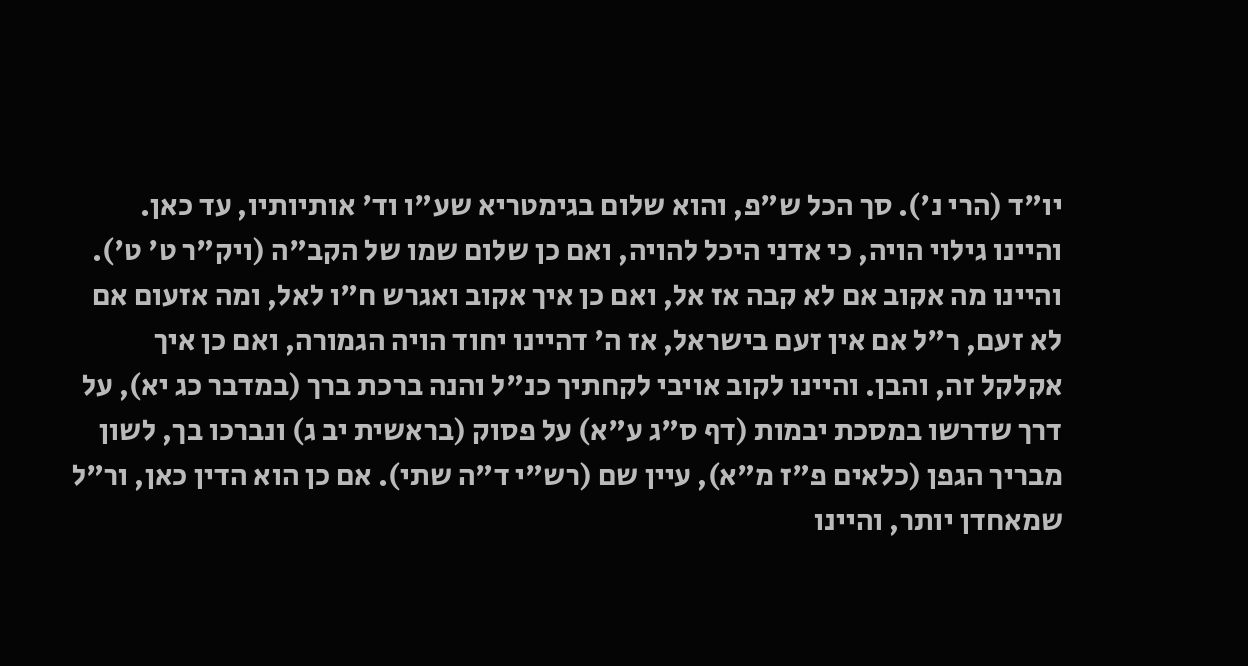יו"ד (הרי נ'). סך הכל ש"פ, והוא שלום בגימטריא שע"ו וד' אותיותיו, עד כאן. והיינו גילוי הויה, כי אדני היכל להויה, ואם כן שלום שמו של הקב"ה (ויק"ר ט' ט'). והיינו מה אקוב אם לא קבה אז אל, ואם כן איך אקוב ואגרש ח"ו לאל, ומה אזעום אם לא זעם, ר"ל אם אין זעם בישראל, אז ה' דהיינו יחוד הויה הגמורה, ואם כן איך אקלקל זה, והבן. והיינו לקוב אויבי לקחתיך כנ"ל והנה ברכת ברך (במדבר כג יא), על דרך שדרשו במסכת יבמות (דף ס"ג ע"א) על פסוק (בראשית יב ג) ונברכו בך, לשון מבריך הגפן (כלאים פ"ז מ"א), עיין שם (רש"י ד"ה שתי). אם כן הוא הדין כאן, ור"ל שמאחדן יותר, והיינו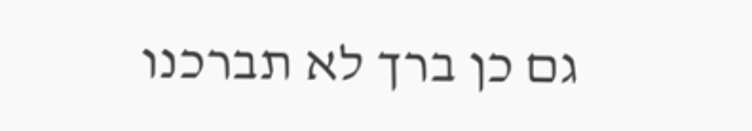גם כן ברך לא תברכנו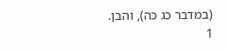(במדבר כג כה), והבן.
1